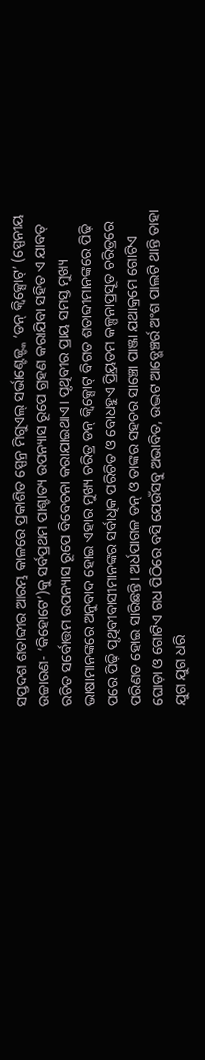ସପ୍ତଦଶ ଶତାବ୍ଦୀର ଆରମ୍ଭ କାଳରେ ପ୍ରକାଶିତ ସ୍ପେନ୍ର ମିଗୁଏଲ୍ ସର୍ଭାଣ୍ଟେଜ୍ଙ୍କ ‘ଡନ୍ କ୍ୱିକ୍ସୋଟ୍’ (ସ୍ପେନୀୟ ଉଚ୍ଚାରଣ- ‘କିହୋଟେ’)କୁ ସର୍ବପ୍ରଥମ ପାଶ୍ଚାତ୍ୟ ଉପନ୍ୟାସ ରୂପେ ଗ୍ରହଣ କରାଯିବା ସହିତ ଏ ଯାବତ୍ ରଚିତ ସର୍ବୋତ୍ତମ ଉପନ୍ୟାସ ରୂପେ ବିବେଚନା କରାଯାଇଥାଏ। ପୃଥିବୀର ପ୍ରାୟ ସମସ୍ତ ମୁଖ୍ୟ ଭାଷାମାନଙ୍କରେ ଅନୁବାଦ ହୋଇ ଏହାର ମୁଖ୍ୟ ଚରିତ୍ର ଡନ୍ କ୍ୱିକ୍ସୋଟ୍ ବିଗତ ଶତାବ୍ଦୀମାନଙ୍କରେ ପିଢ଼ି ପରେ ପିଢ଼ି ପୃଥିବୀବାସୀମାନଙ୍କର ସର୍ବାଧିକ ପରିଚିତ ଓ ବୋଧହୁଏ ପ୍ର୍ରିୟତମ କଳ୍ପନାପ୍ରସୂତ ଚରିତ୍ରରେ ପରିଣତ ହୋଇ ସାରିଛନ୍ତି। ଅର୍ଧପାଗଳ ଡନ୍ ଓ ତାଙ୍କର ସହଚର ସାଞ୍ଚୋ ପାଞ୍ଜା ଯଥାକ୍ରମେ ଗୋଟିଏ ଘୋଡ଼ା ଓ ଗୋଟିଏ ଗଧ ପିଠିରେ ବସି ଯେଉଁସବୁ ଅଭାବିତ, ଉଦ୍ଭଟ ଆଡ୍ଭେଞ୍ଚର୍ର ଅଂଶ ପାଲଟି ଥାନ୍ତି ତାହା ଯୁଗ ଯୁଗ ଧରି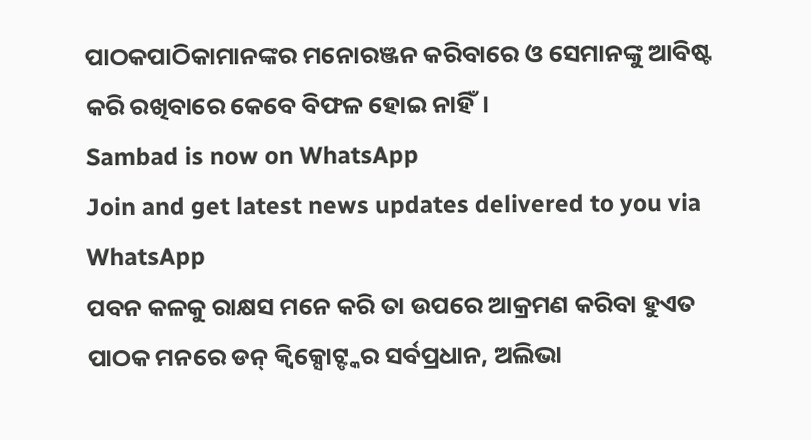ପାଠକପାଠିକାମାନଙ୍କର ମନୋରଞ୍ଜନ କରିବାରେ ଓ ସେମାନଙ୍କୁ ଆବିଷ୍ଟ କରି ରଖିବାରେ କେବେ ବିଫଳ ହୋଇ ନାହିଁ।
Sambad is now on WhatsApp
Join and get latest news updates delivered to you via WhatsApp
ପବନ କଳକୁ ରାକ୍ଷସ ମନେ କରି ତା ଉପରେ ଆକ୍ରମଣ କରିବା ହୁଏତ ପାଠକ ମନରେ ଡନ୍ କ୍ୱିକ୍ସୋଟ୍ଙ୍କର ସର୍ବପ୍ରଧାନ, ଅଲିଭା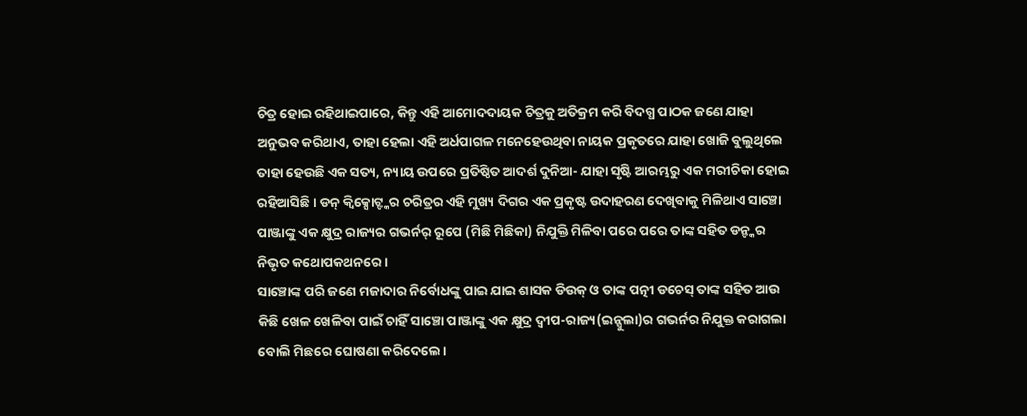ଚିତ୍ର ହୋଇ ରହିଥାଇପାରେ, କିନ୍ତୁ ଏହି ଆମୋଦଦାୟକ ଚିତ୍ରକୁ ଅତିକ୍ରମ କରି ବିଦଗ୍ଧ ପାଠକ ଜଣେ ଯାହା ଅନୁଭବ କରିଥାଏ, ତାହା ହେଲା ଏହି ଅର୍ଧପାଗଳ ମନେହେଉଥିବା ନାୟକ ପ୍ରକୃତରେ ଯାହା ଖୋଜି ବୁଲୁଥିଲେ ତାହା ହେଉଛି ଏକ ସତ୍ୟ, ନ୍ୟାୟ ଉପରେ ପ୍ରତିଷ୍ଠିତ ଆଦର୍ଶ ଦୁନିଆ- ଯାହା ସୃଷ୍ଟି ଆରମ୍ଭରୁ ଏକ ମରୀଚିକା ହୋଇ ରହିଆସିଛି। ଡନ୍ କ୍ୱିକ୍ସୋଟ୍ଙ୍କର ଚରିତ୍ରର ଏହି ମୁଖ୍ୟ ଦିଗର ଏକ ପ୍ରକୃଷ୍ଟ ଉଦାହରଣ ଦେଖିବାକୁ ମିଳିଥାଏ ସାଞ୍ଚୋ ପାଞ୍ଜାଙ୍କୁ ଏକ କ୍ଷୁଦ୍ର ରାଜ୍ୟର ଗଭର୍ନର୍ ରୂପେ (ମିଛି ମିଛିକା) ନିଯୁକ୍ତି ମିଳିବା ପରେ ପରେ ତାଙ୍କ ସହିତ ଡନ୍ଙ୍କର ନିଭୃତ କଥୋପକଥନରେ।
ସାଞ୍ଚୋଙ୍କ ପରି ଜଣେ ମଜାଦାର ନିର୍ବୋଧଙ୍କୁ ପାଇ ଯାଇ ଶାସକ ଡିଉକ୍ ଓ ତାଙ୍କ ପତ୍ନୀ ଡଚେସ୍ ତାଙ୍କ ସହିତ ଆଉ କିଛି ଖେଳ ଖେଳିବା ପାଇଁ ଚାହିଁ ସାଞ୍ଚୋ ପାଞ୍ଜାଙ୍କୁ ଏକ କ୍ଷୁଦ୍ର ଦ୍ୱୀପ-ରାଜ୍ୟ(ଇନ୍ସୁଲା)ର ଗଭର୍ନର ନିଯୁକ୍ତ କରାଗଲା ବୋଲି ମିଛରେ ଘୋଷଣା କରିଦେଲେ।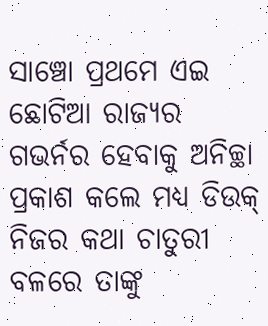ସାଞ୍ଚୋ ପ୍ରଥମେ ଏଇ ଛୋଟିଆ ରାଜ୍ୟର ଗଭର୍ନର ହେବାକୁ ଅନିଚ୍ଛା ପ୍ରକାଶ କଲେ ମଧ୍ୟ ଡିଉକ୍ ନିଜର କଥା ଚାତୁରୀ ବଳରେ ତାଙ୍କୁ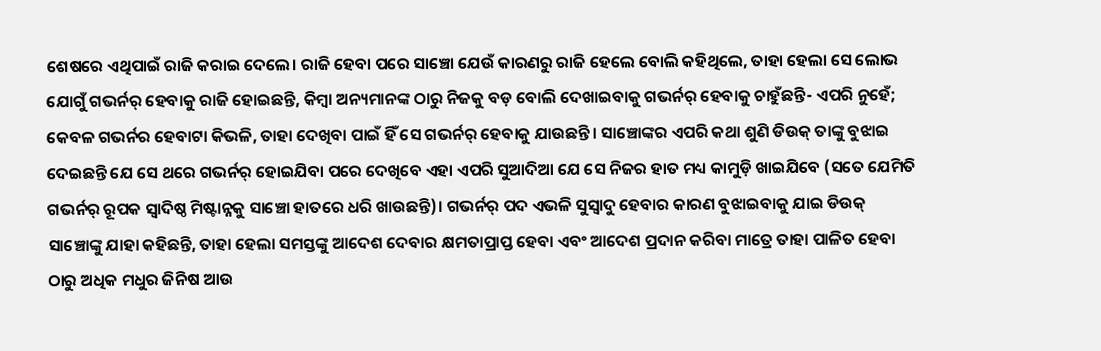ଶେଷରେ ଏଥିପାଇଁ ରାଜି କରାଇ ଦେଲେ। ରାଜି ହେବା ପରେ ସାଞ୍ଚୋ ଯେଉଁ କାରଣରୁ ରାଜି ହେଲେ ବୋଲି କହିଥିଲେ, ତାହା ହେଲା ସେ ଲୋଭ ଯୋଗୁଁ ଗଭର୍ନର୍ ହେବାକୁ ରାଜି ହୋଇଛନ୍ତି, କିମ୍ବା ଅନ୍ୟମାନଙ୍କ ଠାରୁ ନିଜକୁ ବଡ଼ ବୋଲି ଦେଖାଇବାକୁ ଗଭର୍ନର୍ ହେବାକୁ ଚାହୁଁଛନ୍ତି- ଏପରି ନୁହେଁ; କେବଳ ଗଭର୍ନର ହେବାଟା କିଭଳି, ତାହା ଦେଖିବା ପାଇଁ ହିଁ ସେ ଗଭର୍ନର୍ ହେବାକୁ ଯାଉଛନ୍ତି। ସାଞ୍ଚୋଙ୍କର ଏପରି କଥା ଶୁଣି ଡିଉକ୍ ତାଙ୍କୁ ବୁଝାଇ ଦେଇଛନ୍ତି ଯେ ସେ ଥରେ ଗଭର୍ନର୍ ହୋଇଯିବା ପରେ ଦେଖିବେ ଏହା ଏପରି ସୁଆଦିଆ ଯେ ସେ ନିଜର ହାତ ମଧ୍ୟ କାମୁଡ଼ି ଖାଇଯିବେ (ସତେ ଯେମିତି ଗଭର୍ନର୍ ରୂପକ ସ୍ୱାଦିଷ୍ଠ ମିଷ୍ଟାନ୍ନକୁ ସାଞ୍ଚୋ ହାତରେ ଧରି ଖାଉଛନ୍ତି)। ଗଭର୍ନର୍ ପଦ ଏଭଳି ସୁସ୍ୱାଦୁ ହେବାର କାରଣ ବୁଝାଇବାକୁ ଯାଇ ଡିଉକ୍ ସାଞ୍ଚୋଙ୍କୁ ଯାହା କହିଛନ୍ତି, ତାହା ହେଲା ସମସ୍ତଙ୍କୁ ଆଦେଶ ଦେବାର କ୍ଷମତାପ୍ରାପ୍ତ ହେବା ଏବଂ ଆଦେଶ ପ୍ରଦାନ କରିବା ମାତ୍ରେ ତାହା ପାଳିତ ହେବା ଠାରୁ ଅଧିକ ମଧୁର ଜିନିଷ ଆଉ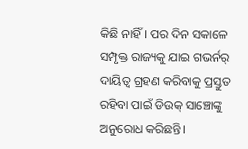କିଛି ନାହିଁ। ପର ଦିନ ସକାଳେ ସମ୍ପୃକ୍ତ ରାଜ୍ୟକୁ ଯାଇ ଗଭର୍ନର୍ ଦାୟିତ୍ୱ ଗ୍ରହଣ କରିବାକୁ ପ୍ରସ୍ତୁତ ରହିବା ପାଇଁ ଡିଉକ୍ ସାଞ୍ଚୋଙ୍କୁ ଅନୁରୋଧ କରିଛନ୍ତି।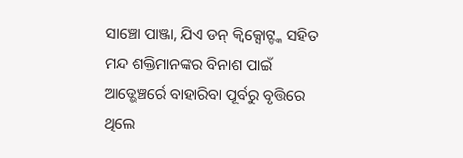ସାଞ୍ଚୋ ପାଞ୍ଜା, ଯିଏ ଡନ୍ କ୍ୱିକ୍ସୋଟ୍ଙ୍କ ସହିତ ମନ୍ଦ ଶକ୍ତିମାନଙ୍କର ବିନାଶ ପାଇଁ ଆଡ୍ଭେଞ୍ଚର୍ରେ ବାହାରିବା ପୂର୍ବରୁ ବୃତ୍ତିରେ ଥିଲେ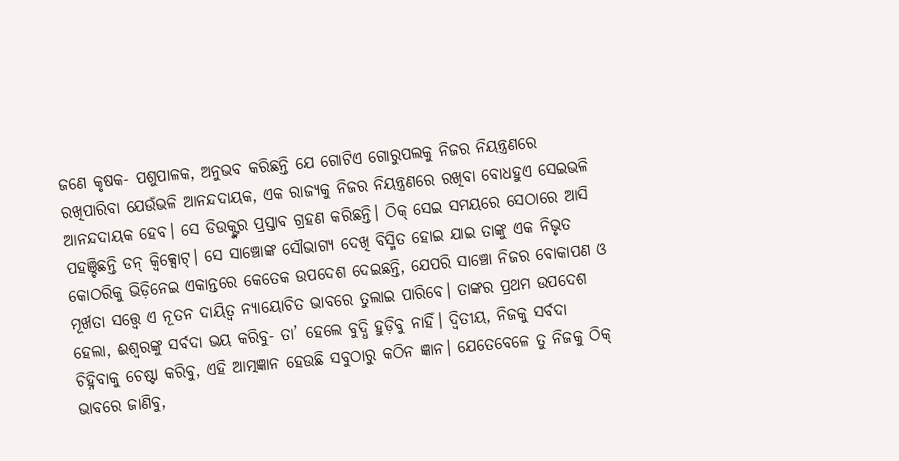ଜଣେ କୃଷକ- ପଶୁପାଳକ, ଅନୁଭବ କରିଛନ୍ତି ଯେ ଗୋଟିଏ ଗୋରୁପଲକୁ ନିଜର ନିୟନ୍ତ୍ରଣରେ ରଖିପାରିବା ଯେଉଁଭଳି ଆନନ୍ଦଦାୟକ, ଏକ ରାଜ୍ୟକୁ ନିଜର ନିୟନ୍ତ୍ରଣରେ ରଖିବା ବୋଧହୁଏ ସେଇଭଳି ଆନନ୍ଦଦାୟକ ହେବ। ସେ ଡିଉକ୍ଙ୍କର ପ୍ରସ୍ତାବ ଗ୍ରହଣ କରିଛନ୍ତି। ଠିକ୍ ସେଇ ସମୟରେ ସେଠାରେ ଆସି ପହଞ୍ଚିଛନ୍ତି ଡନ୍ କ୍ୱିକ୍ସୋଟ୍। ସେ ସାଞ୍ଚୋଙ୍କ ସୌଭାଗ୍ୟ ଦେଖି ବିସ୍ମିତ ହୋଇ ଯାଇ ତାଙ୍କୁ ଏକ ନିଭୃତ କୋଠରିକୁ ଭିଡ଼ିନେଇ ଏକାନ୍ତରେ କେତେକ ଉପଦେଶ ଦେଇଛନ୍ତି, ଯେପରି ସାଞ୍ଚୋ ନିଜର ବୋକାପଣ ଓ ମୂର୍ଖତା ସତ୍ତ୍ୱେ ଏ ନୂତନ ଦାୟିତ୍ୱ ନ୍ୟାୟୋଚିତ ଭାବରେ ତୁଲାଇ ପାରିବେ। ତାଙ୍କର ପ୍ରଥମ ଉପଦେଶ ହେଲା, ଈଶ୍ୱରଙ୍କୁ ସର୍ବଦା ଭୟ କରିବୁ- ତା’ ହେଲେ ବୁଦ୍ଧି ହୁଡ଼ିବୁ ନାହିଁ। ଦ୍ୱିତୀୟ, ନିଜକୁ ସର୍ବଦା ଚିହ୍ନିବାକୁ ଚେଷ୍ଟା କରିବୁ, ଏହି ଆତ୍ମଜ୍ଞାନ ହେଉଛି ସବୁଠାରୁ କଠିନ ଜ୍ଞାନ। ଯେତେବେଳେ ତୁ ନିଜକୁ ଠିକ୍ ଭାବରେ ଜାଣିବୁ,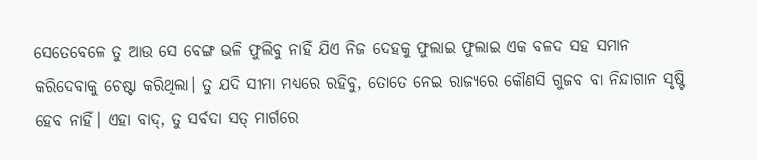ସେତେବେଳେ ତୁ ଆଉ ସେ ବେଙ୍ଗ ଭଳି ଫୁଲିବୁ ନାହିଁ ଯିଏ ନିଜ ଦେହକୁ ଫୁଲାଇ ଫୁଲାଇ ଏକ ବଳଦ ସହ ସମାନ କରିଦେବାକୁ ଚେଷ୍ଟା କରିଥିଲା। ତୁ ଯଦି ସୀମା ମଧ୍ୟରେ ରହିବୁ, ତୋତେ ନେଇ ରାଜ୍ୟରେ କୌଣସି ଗୁଜବ ବା ନିନ୍ଦାଗାନ ସୃଷ୍ଟି ହେବ ନାହିଁ। ଏହା ବାଦ୍, ତୁ ସର୍ବଦା ସତ୍ ମାର୍ଗରେ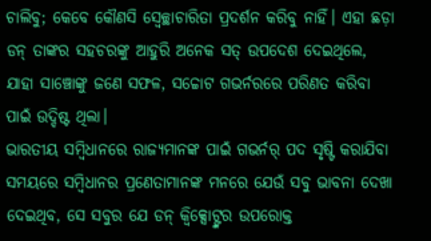ଚାଲିବୁ; କେବେ କୌଣସି ସ୍ୱେଚ୍ଛାଚାରିତା ପ୍ରଦର୍ଶନ କରିବୁ ନାହିଁ। ଏହା ଛଡ଼ା ଡନ୍ ତାଙ୍କର ସହଚରଙ୍କୁ ଆହୁରି ଅନେକ ସତ୍ ଉପଦେଶ ଦେଇଥିଲେ, ଯାହା ସାଞ୍ଚୋଙ୍କୁ ଜଣେ ସଫଳ, ସଚ୍ଚୋଟ ଗଭର୍ନରରେ ପରିଣତ କରିବା ପାଇଁ ଉଦ୍ଦିଷ୍ଟ ଥିଲା।
ଭାରତୀୟ ସମ୍ବିଧାନରେ ରାଜ୍ୟମାନଙ୍କ ପାଇଁ ଗଭର୍ନର୍ ପଦ ସୃଷ୍ଟି କରାଯିବା ସମୟରେ ସମ୍ବିଧାନର ପ୍ରଣେତାମାନଙ୍କ ମନରେ ଯେଉଁ ସବୁ ଭାବନା ଦେଖା ଦେଇଥିବ, ସେ ସବୁର ଯେ ଡନ୍ କ୍ୱିକ୍ସୋଟ୍ଙ୍କର ଉପରୋକ୍ତ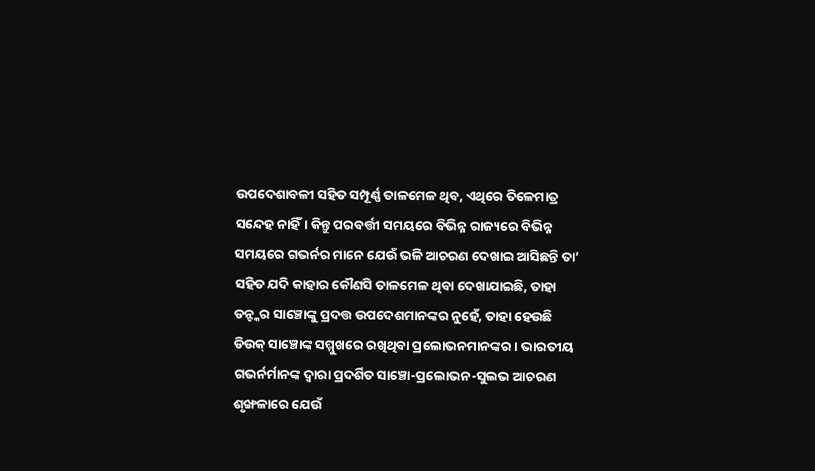ଉପଦେଶାବଳୀ ସହିତ ସମ୍ପୂର୍ଣ୍ଣ ତାଳମେଳ ଥିବ, ଏଥିରେ ତିଳେମାତ୍ର ସନ୍ଦେହ ନାହିଁ। କିନ୍ତୁ ପରବର୍ତ୍ତୀ ସମୟରେ ବିଭିନ୍ନ ରାଜ୍ୟରେ ବିଭିନ୍ନ ସମୟରେ ଗଭର୍ନର ମାନେ ଯେଉଁ ଭଳି ଆଚରଣ ଦେଖାଇ ଆସିଛନ୍ତି ତା’ ସହିତ ଯଦି କାହାର କୌଣସି ତାଳମେଳ ଥିବା ଦେଖାଯାଇଛି, ତାହା ଡନ୍ଙ୍କର ସାଞ୍ଚୋଙ୍କୁ ପ୍ରଦତ୍ତ ଉପଦେଶମାନଙ୍କର ନୁହେଁ, ତାହା ହେଉଛି ଡିଉକ୍ ସାଞ୍ଚୋଙ୍କ ସମ୍ମୁଖରେ ରଖିଥିବା ପ୍ରଲୋଭନମାନଙ୍କର। ଭାରତୀୟ ଗଭର୍ନର୍ମାନଙ୍କ ଦ୍ୱାରା ପ୍ରଦର୍ଶିତ ସାଞ୍ଚୋ-ପ୍ରଲୋଭନ-ସୁଲଭ ଆଚରଣ ଶୃଙ୍ଖଳାରେ ଯେଉଁ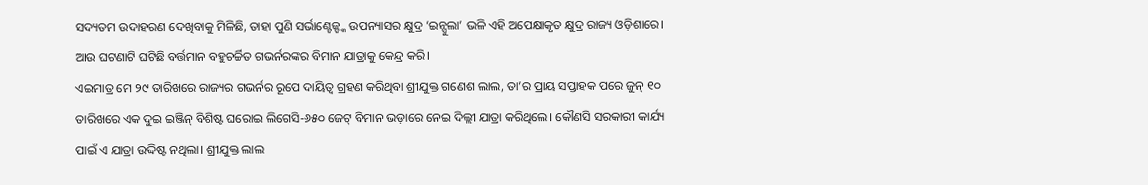ସଦ୍ୟତମ ଉଦାହରଣ ଦେଖିବାକୁ ମିଳିଛି, ତାହା ପୁଣି ସର୍ଭାଣ୍ଟେଜ୍ଙ୍କ ଉପନ୍ୟାସର କ୍ଷୁଦ୍ର ‘ଇନ୍ସୁଲା’ ଭଳି ଏହି ଅପେକ୍ଷାକୃତ କ୍ଷୁଦ୍ର ରାଜ୍ୟ ଓଡ଼ିଶାରେ। ଆଉ ଘଟଣାଟି ଘଟିଛି ବର୍ତ୍ତମାନ ବହୁଚର୍ଚ୍ଚିତ ଗଭର୍ନରଙ୍କର ବିମାନ ଯାତ୍ରାକୁ କେନ୍ଦ୍ର କରି।
ଏଇମାତ୍ର ମେ ୨୯ ତାରିଖରେ ରାଜ୍ୟର ଗଭର୍ନର ରୂପେ ଦାୟିତ୍ୱ ଗ୍ରହଣ କରିଥିବା ଶ୍ରୀଯୁକ୍ତ ଗଣେଶ ଲାଲ, ତା’ର ପ୍ରାୟ ସପ୍ତାହକ ପରେ ଜୁନ୍ ୧୦ ତାରିଖରେ ଏକ ଦୁଇ ଇଞ୍ଜିନ୍ ବିଶିଷ୍ଟ ଘରୋଇ ଲିଗେସି-୬୫୦ ଜେଟ୍ ବିମାନ ଭଡ଼ାରେ ନେଇ ଦିଲ୍ଲୀ ଯାତ୍ରା କରିଥିଲେ। କୌଣସି ସରକାରୀ କାର୍ଯ୍ୟ ପାଇଁ ଏ ଯାତ୍ରା ଉଦ୍ଦିଷ୍ଟ ନଥିଲା। ଶ୍ରୀଯୁକ୍ତ ଲାଲ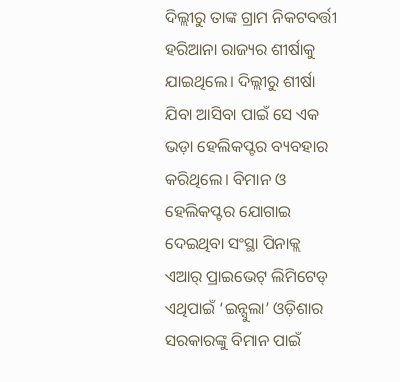ଦିଲ୍ଲୀରୁ ତାଙ୍କ ଗ୍ରାମ ନିକଟବର୍ତ୍ତୀ ହରିଆନା ରାଜ୍ୟର ଶୀର୍ଷାକୁ ଯାଇଥିଲେ। ଦିଲ୍ଲୀରୁ ଶୀର୍ଷା ଯିବା ଆସିବା ପାଇଁ ସେ ଏକ ଭଡ଼ା ହେଲିକପ୍ଟର ବ୍ୟବହାର କରିଥିଲେ। ବିମାନ ଓ ହେଲିକପ୍ଟର ଯୋଗାଇ ଦେଇଥିବା ସଂସ୍ଥା ପିନାକ୍ଲ ଏଆର୍ ପ୍ରାଇଭେଟ୍ ଲିମିଟେଡ୍ ଏଥିପାଇଁ ‘ଇନ୍ସୁଲା’ ଓଡ଼ିଶାର ସରକାରଙ୍କୁ ବିମାନ ପାଇଁ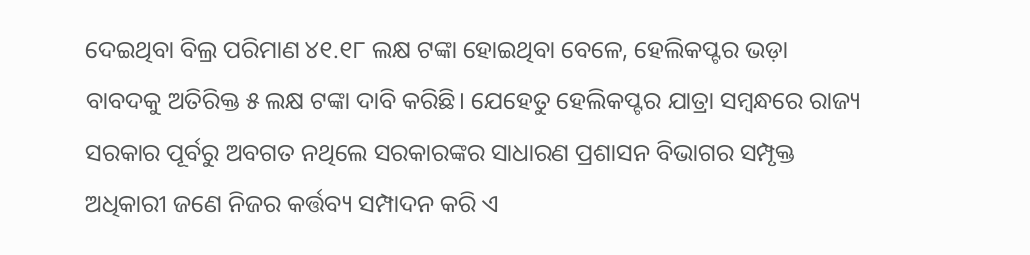ଦେଇଥିବା ବିଲ୍ର ପରିମାଣ ୪୧.୧୮ ଲକ୍ଷ ଟଙ୍କା ହୋଇଥିବା ବେଳେ, ହେଲିକପ୍ଟର ଭଡ଼ା ବାବଦକୁ ଅତିରିକ୍ତ ୫ ଲକ୍ଷ ଟଙ୍କା ଦାବି କରିଛି। ଯେହେତୁ ହେଲିକପ୍ଟର ଯାତ୍ରା ସମ୍ବନ୍ଧରେ ରାଜ୍ୟ ସରକାର ପୂର୍ବରୁ ଅବଗତ ନଥିଲେ ସରକାରଙ୍କର ସାଧାରଣ ପ୍ରଶାସନ ବିଭାଗର ସମ୍ପୃକ୍ତ ଅଧିକାରୀ ଜଣେ ନିଜର କର୍ତ୍ତବ୍ୟ ସମ୍ପାଦନ କରି ଏ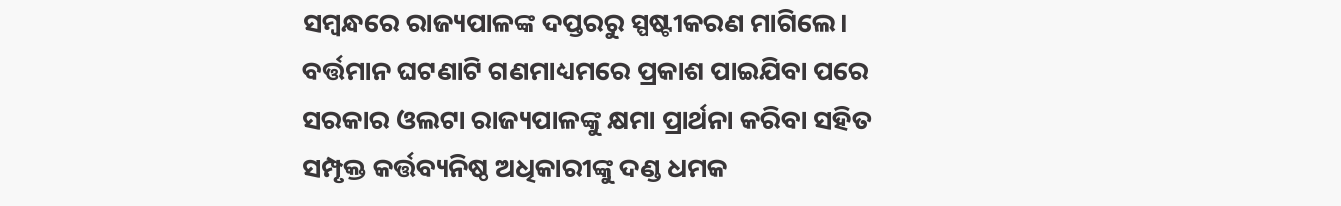ସମ୍ବନ୍ଧରେ ରାଜ୍ୟପାଳଙ୍କ ଦପ୍ତରରୁ ସ୍ପଷ୍ଟୀକରଣ ମାଗିଲେ। ବର୍ତ୍ତମାନ ଘଟଣାଟି ଗଣମାଧ୍ୟମରେ ପ୍ରକାଶ ପାଇଯିବା ପରେ ସରକାର ଓଲଟା ରାଜ୍ୟପାଳଙ୍କୁ କ୍ଷମା ପ୍ରାର୍ଥନା କରିବା ସହିତ ସମ୍ପୃକ୍ତ କର୍ତ୍ତବ୍ୟନିଷ୍ଠ ଅଧିକାରୀଙ୍କୁ ଦଣ୍ଡ ଧମକ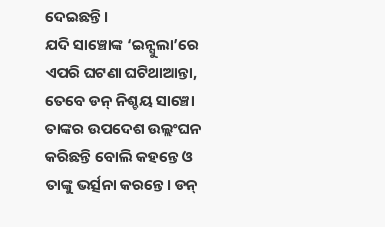ଦେଇଛନ୍ତି।
ଯଦି ସାଞ୍ଚୋଙ୍କ ‘ଇନ୍ସୁଲା’ରେ ଏପରି ଘଟଣା ଘଟିଥାଆନ୍ତା, ତେବେ ଡନ୍ ନିଶ୍ଚୟ ସାଞ୍ଚୋ ତାଙ୍କର ଉପଦେଶ ଉଲ୍ଲଂଘନ କରିଛନ୍ତି ବୋଲି କହନ୍ତେ ଓ ତାଙ୍କୁ ଭର୍ତ୍ସନା କରନ୍ତେ। ଡନ୍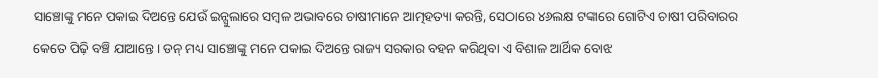ସାଞ୍ଚୋଙ୍କୁ ମନେ ପକାଇ ଦିଅନ୍ତେ ଯେଉଁ ଇନ୍ସୁଲାରେ ସମ୍ବଳ ଅଭାବରେ ଚାଷୀମାନେ ଆତ୍ମହତ୍ୟା କରନ୍ତି, ସେଠାରେ ୪୬ଲକ୍ଷ ଟଙ୍କାରେ ଗୋଟିଏ ଚାଷୀ ପରିବାରର କେତେ ପିଢ଼ି ବଞ୍ଚି ଯାଆନ୍ତେ। ଡନ୍ ମଧ୍ୟ ସାଞ୍ଚୋଙ୍କୁ ମନେ ପକାଇ ଦିଅନ୍ତେ ରାଜ୍ୟ ସରକାର ବହନ କରିଥିବା ଏ ବିଶାଳ ଆର୍ଥିକ ବୋଝ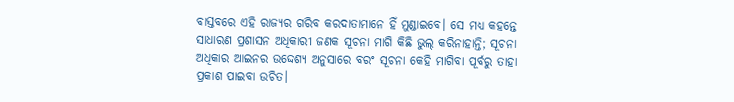ବାସ୍ତବରେ ଏହି ରାଜ୍ୟର ଗରିବ କରଦାତାମାନେ ହିଁ ମୁଣ୍ଡାଇବେ। ସେ ମଧ୍ୟ କହନ୍ତେ ସାଧାରଣ ପ୍ରଶାସନ ଅଧିକାରୀ ଜଣକ ସୂଚନା ମାଗି କିଛି ଭୁଲ୍ କରିନାହାନ୍ତି; ସୂଚନା ଅଧିକାର ଆଇନର ଉଦ୍ଦେଶ୍ୟ ଅନୁସାରେ ବରଂ ସୂଚନା କେହି ମାଗିବା ପୂର୍ବରୁ ତାହା ପ୍ରକାଶ ପାଇବା ଉଚିତ।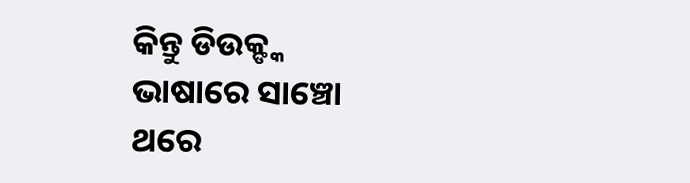କିନ୍ତୁ ଡିଉକ୍ଙ୍କ ଭାଷାରେ ସାଞ୍ଚୋ ଥରେ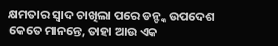କ୍ଷମତାର ସ୍ୱାଦ ଚାଖିଲା ପରେ ଡନ୍ଙ୍କ ଉପଦେଶ କେତେ ମାନନ୍ତେ, ତାହା ଆଉ ଏକ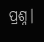ପ୍ରଶ୍ନ।